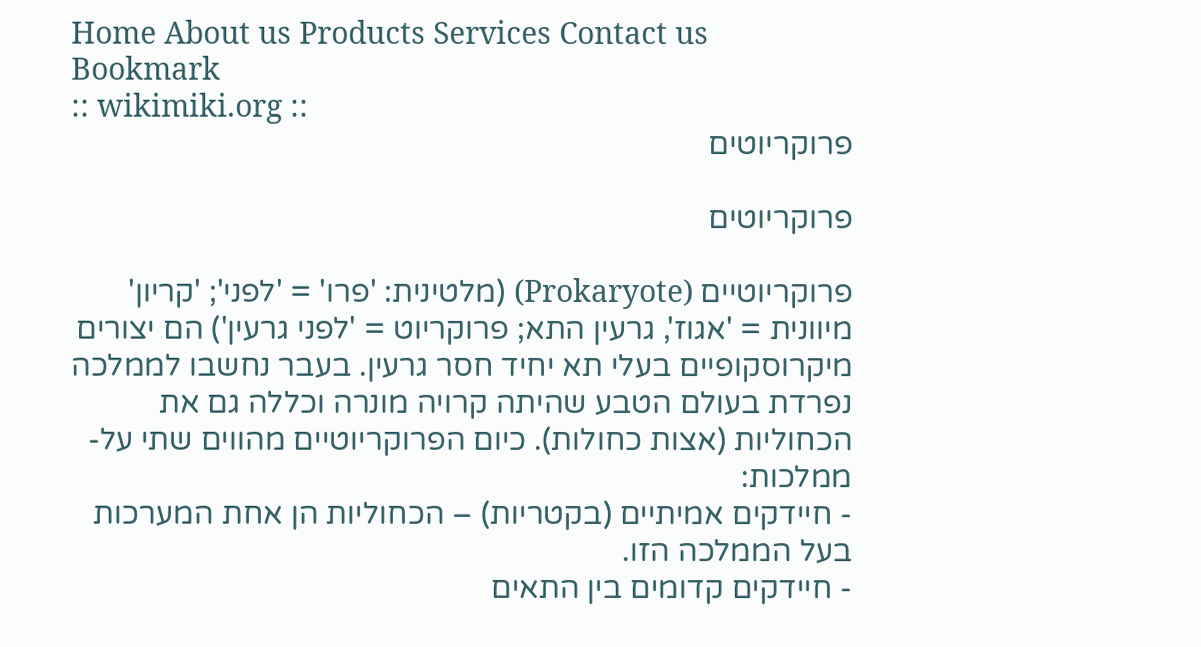Home About us Products Services Contact us Bookmark
:: wikimiki.org ::
פרוקריוטים

פרוקריוטים

פרוקריוטיים (Prokaryote) (מלטינית: 'פרו' = 'לפני'; 'קריון' מיוונית = 'אגוז', גרעין התא; פרוקריוט = 'לפני גרעין') הם יצורים מיקרוסקופיים בעלי תא יחיד חסר גרעין. בעבר נחשבו לממלכה נפרדת בעולם הטבע שהיתה קרויה מונרה וכללה גם את הכחוליות (אצות כחולות). כיום הפרוקריוטיים מהווים שתי על-ממלכות:
- חיידקים אמיתיים (בקטריות) – הכחוליות הן אחת המערכות בעל הממלכה הזו.
- חיידקים קדומים בין התאים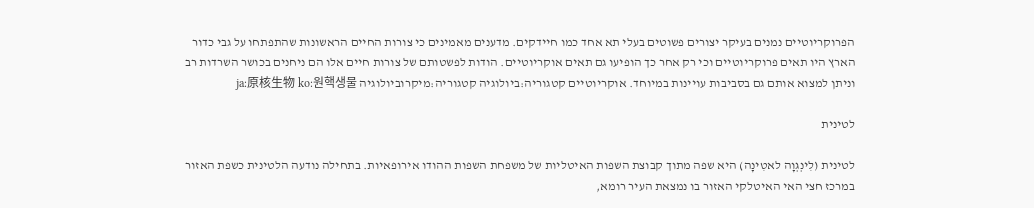הפרוקריוטיים נמנים בעיקר יצורים פשוטים בעלי תא אחד כמו חיידקים. מדענים מאמינים כי צורות החיים הראשונות שהתפתחו על גבי כדור הארץ היו תאים פרוקריוטיים וכי רק אחר כך הופיעו גם תאים אוקריוטיים. הודות לפשטותם של צורות חיים אלו הם ניחנים בכושר השרדות רב וניתן למצוא אותם גם בסביבות עויינות במיוחד. אוקריוטיים קטגוריה:ביולוגיה קטגוריה:מיקרוביולוגיה ja:原核生物 ko:원핵생물

לטינית

לטינית (לִינְגְּוָה לאטִינָה) היא שפה מתוך קבוצת השפות האיטליות של משפחת השפות ההודו אירופאיות. בתחילה נודעה הלטינית כשפת האזור במרכז חצי האי האיטלקי האזור בו נמצאת העיר רומא,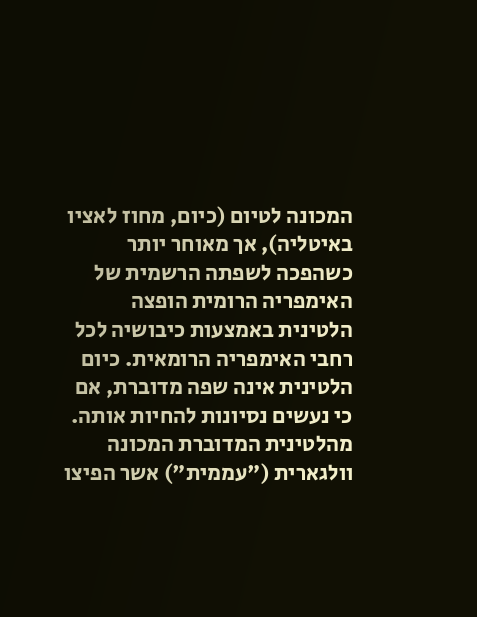המכונה לטיום (כיום, מחוז לאציו באיטליה), אך מאוחר יותר כשהפכה לשפתה הרשמית של האימפריה הרומית הופצה הלטינית באמצעות כיבושיה לכל רחבי האימפריה הרומאית. כיום הלטינית אינה שפה מדוברת, אם כי נעשים נסיונות להחיות אותה. מהלטינית המדוברת המכונה וולגארית ("עממית") אשר הפיצו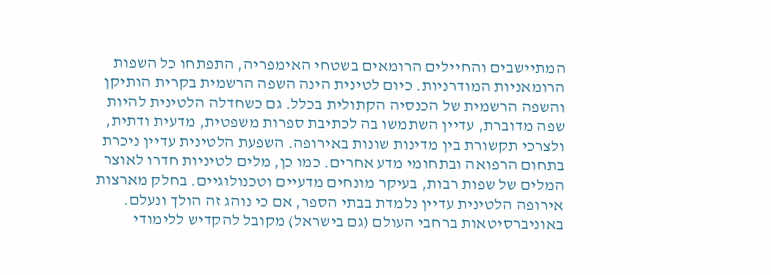המתיישבים והחיילים הרומאים בשטחי האימפריה, התפתחו כל השפות הרומאניות המודרניות. כיום לטינית הינה השפה הרשמית בקרית הותיקן והשפה הרשמית של הכנסיה הקתולית בכלל. גם כשחדלה הלטינית להיות שפה מדוברת, עדיין השתמשו בה לכתיבת ספרות משפטית, מדעית ודתית, ולצרכי תקשורת בין מדינות שונות באירופה. השפעת הלטינית עדיין ניכרת בתחום הרפואה ובתחומי מדע אחרים. כמו כן, מלים לטיניות חדרו לאוצר המלים של שפות רבות, בעיקר מונחים מדעיים וטכנולוגיים. בחלק מארצות אירופה הלטינית עדיין נלמדת בבתי הספר, אם כי נוהג זה הולך ונעלם. באוניברסיטאות ברחבי העולם (גם בישראל) מקובל להקדיש ללימודי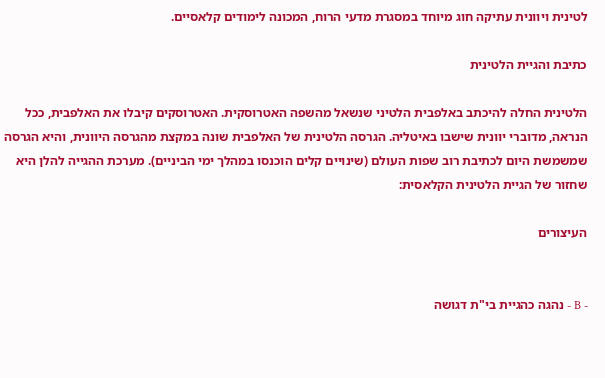לטינית ויוונית עתיקה חוג מיוחד במסגרת מדעי הרוח, המכונה לימודים קלאסיים.

כתיבת והגיית הלטינית

הלטינית החלה להיכתב באלפבית הלטיני שנשאל מהשפה האטרוסקית. האטרוסקים קיבלו את האלפבית, ככל הנראה, מדוברי יוונית שישבו באיטליה. הגרסה הלטינית של האלפבית שונה במקצת מהגרסה היוונית, והיא הגרסה שמשמשת היום לכתיבת רוב שפות העולם (שינויים קלים הוכנסו במהלך ימי הביניים). מערכת ההגייה להלן היא שחזור של הגיית הלטינית הקלאסית:

העיצורים


- B - נהגה כהגיית בי"ת דגושה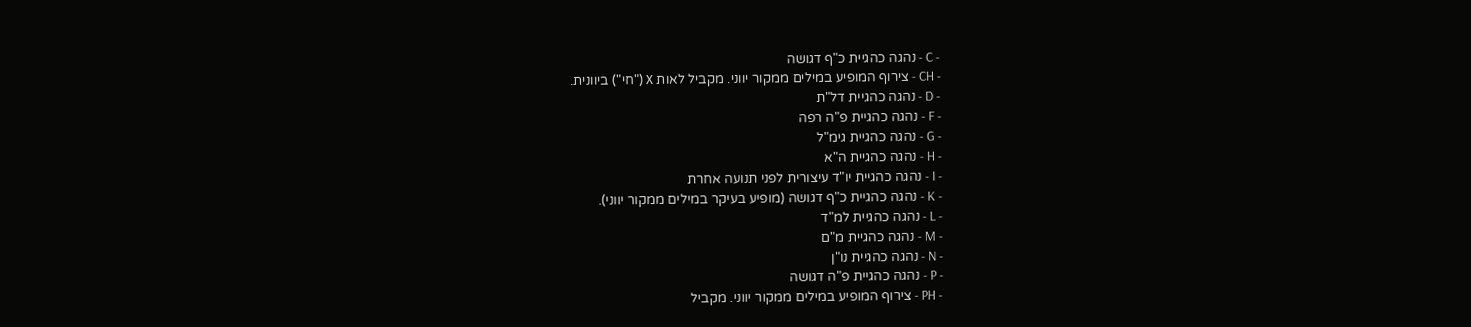- C - נהגה כהגיית כ"ף דגושה
- CH - צירוף המופיע במילים ממקור יווני. מקביל לאות Χ ("חי") ביוונית.
- D - נהגה כהגיית דל"ת
- F - נהגה כהגיית פ"ה רפה
- G - נהגה כהגיית גימ"ל
- H - נהגה כהגיית ה"א
- I - נהגה כהגיית יו"ד עיצורית לפני תנועה אחרת
- K - נהגה כהגיית כ"ף דגושה (מופיע בעיקר במילים ממקור יווני).
- L - נהגה כהגיית למ"ד
- M - נהגה כהגיית מ"ם
- N - נהגה כהגיית נו"ן
- P - נהגה כהגיית פ"ה דגושה
- PH - צירוף המופיע במילים ממקור יווני. מקביל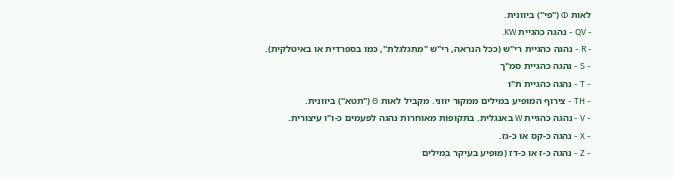לאות Φ ("פי") ביוונית.
- QV - נהגה כהגיית KW.
- R - נהגה כהגיית רי"ש (ככל הנראה, רי"ש "מתגלגלת", כמו בספרדית או באיטלקית).
- S - נהגה כהגיית סמ"ך
- T - נהגה כהגיית ת"ו
- TH - צירוף המופיע במילים ממקור יווני. מקביל לאות Θ ("תטא") ביוונית.
- V - נהגה כהגיית W באנגלית. בתקופות מאוחרות נהגה לפעמים כ-ו"ו עיצורית.
- X - נהגה כ-קס או כ-גז.
- Z - נהגה כ-ז או כ-דז (מופיע בעיקר במילים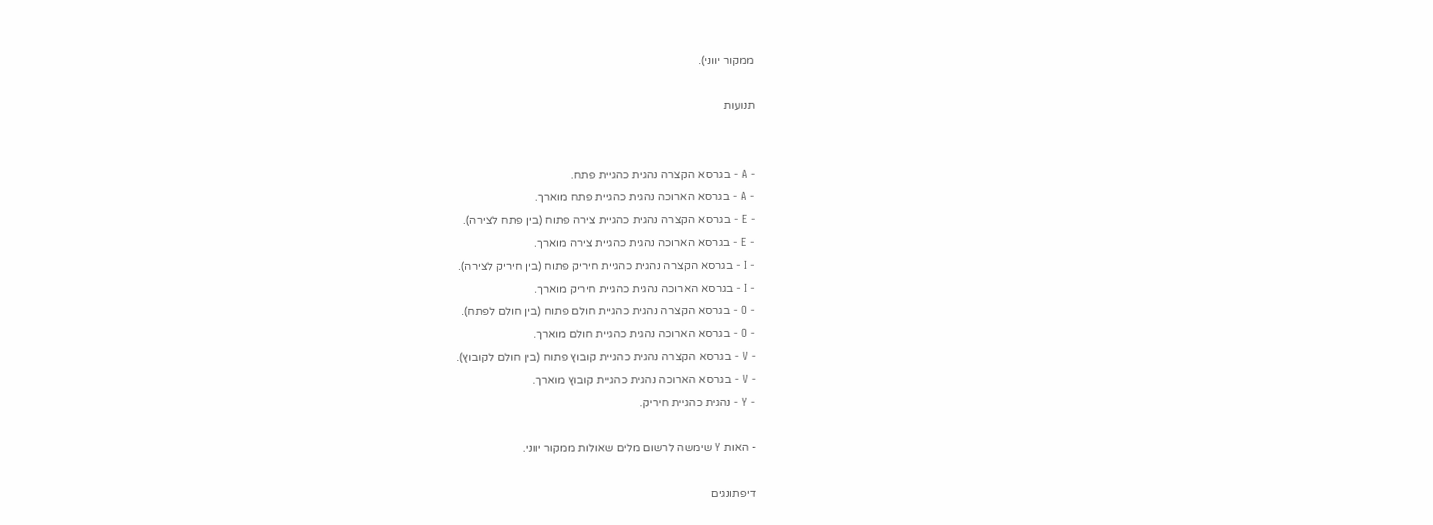ממקור יווני).

תנועות


- A - בגרסא הקצרה נהגית כהגיית פתח.
- A - בגרסא הארוכה נהגית כהגיית פתח מוארך.
- E - בגרסא הקצרה נהגית כהגיית צירה פתוח (בין פתח לצירה).
- E - בגרסא הארוכה נהגית כהגיית צירה מוארך.
- I - בגרסא הקצרה נהגית כהגיית חיריק פתוח (בין חיריק לצירה).
- I - בגרסא הארוכה נהגית כהגיית חיריק מוארך.
- O - בגרסא הקצרה נהגית כהגיית חולם פתוח (בין חולם לפתח).
- O - בגרסא הארוכה נהגית כהגיית חולם מוארך.
- V - בגרסא הקצרה נהגית כהגיית קובוץ פתוח (בין חולם לקובוץ).
- V - בגרסא הארוכה נהגית כהגיית קובוץ מוארך.
- Y - נהגית כהגיית חיריק.

- האות Y שימשה לרשום מלים שאולות ממקור יווני.

דיפתונגים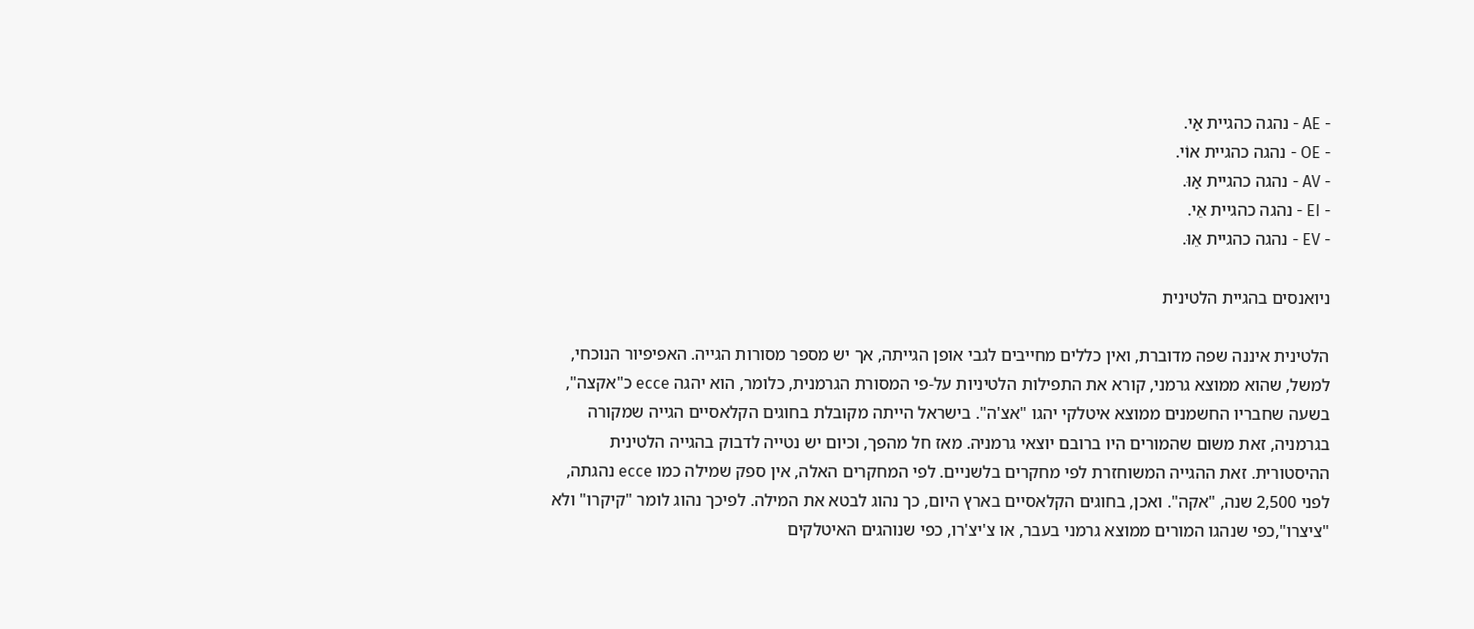- AE - נהגה כהגיית אַי.
- OE - נהגה כהגיית אוֹי.
- AV - נהגה כהגיית אַוּ.
- EI - נהגה כהגיית אֵי.
- EV - נהגה כהגיית אֵוּ.

ניואנסים בהגיית הלטינית

הלטינית איננה שפה מדוברת, ואין כללים מחייבים לגבי אופן הגייתה, אך יש מספר מסורות הגייה. האפיפיור הנוכחי, למשל, שהוא ממוצא גרמני, קורא את התפילות הלטיניות על-פי המסורת הגרמנית, כלומר, הוא יהגה ecce כ"אקצה", בשעה שחבריו החשמנים ממוצא איטלקי יהגו "אצ'ה". בישראל הייתה מקובלת בחוגים הקלאסיים הגייה שמקורה בגרמניה, זאת משום שהמורים היו ברובם יוצאי גרמניה. מאז חל מהפך, וכיום יש נטייה לדבוק בהגייה הלטינית ההיסטורית. זאת ההגייה המשוחזרת לפי מחקרים בלשניים. לפי המחקרים האלה, אין ספק שמילה כמו ecce נהגתה, לפני 2,500 שנה, "אקה". ואכן, בחוגים הקלאסיים בארץ היום, כך נהוג לבטא את המילה. לפיכך נהוג לומר "קיקרו" ולא "ציצרו",כפי שנהגו המורים ממוצא גרמני בעבר, או צ'יצ'רו, כפי שנוהגים האיטלקים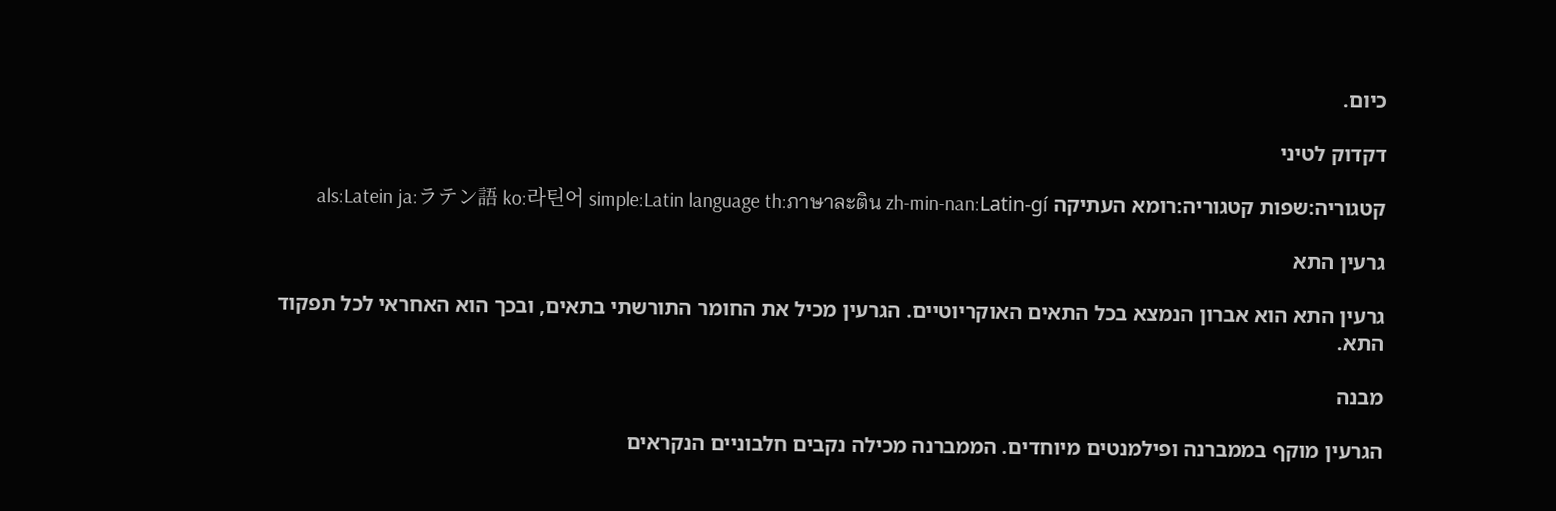כיום.

דקדוק לטיני

קטגוריה:שפות קטגוריה:רומא העתיקה als:Latein ja:ラテン語 ko:라틴어 simple:Latin language th:ภาษาละติน zh-min-nan:Latin-gí

גרעין התא

גרעין התא הוא אברון הנמצא בכל התאים האוקריוטיים. הגרעין מכיל את החומר התורשתי בתאים, ובכך הוא האחראי לכל תפקוד התא.

מבנה

הגרעין מוקף בממברנה ופילמנטים מיוחדים. הממברנה מכילה נקבים חלבוניים הנקראים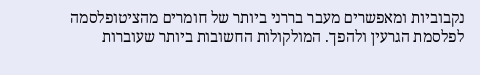נקבוביות ומאפשרים מעבר בררני ביותר של חומרים מהציטופלסמה לפלסמת הגרעין ולהפך. המולקולות החשובות ביותר שעוברות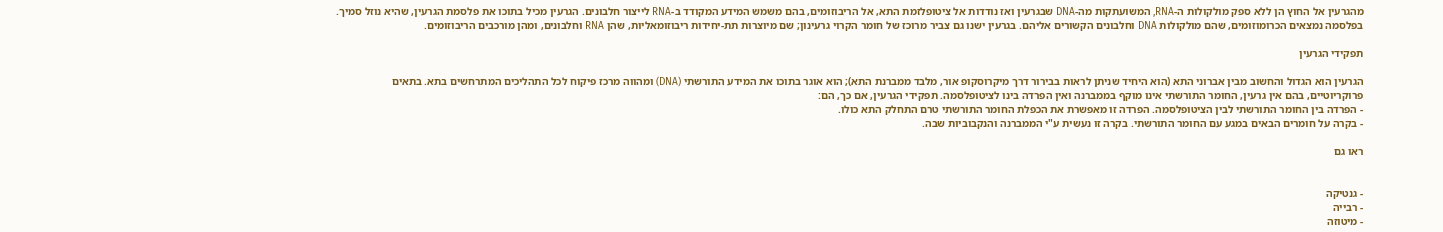מהגרעין אל החוץ הן ללא ספק מולקולות ה-RNA, המשועתקות מה-DNA שבגרעין ואז נודדות אל ציטופלזמת התא, אל הריבוזומים, בהם משמש המידע המקודד ב-RNA לייצור חלבונים. הגרעין מכיל בתוכו את פלסמת הגרעין, שהיא נוזל סמיך. בפלסמה נמצאים הכרומוזומים, שהם מולקולות DNA וחלבונים הקשורים אליהם. בגרעין ישנו גם צביר מרוכז של חומר הקרוי גרעינון; שם מיוצרות תת-יחידות ריבוזומאליות, שהן RNA וחלבונים, ומהן מורכבים הריבוזומים.

תפקידי הגרעין

הגרעין הוא הגדול והחשוב מבין אברוני התא (הוא היחיד שניתן לראות בבירור דרך מיקרוסקופ אור, מלבד ממברנת התא); הוא אוגר בתוכו את המידע התורשתי (DNA) ומהווה מרכז פיקוח לכל התהליכים המתרחשים בתא. בתאים פרוקריוטיים, בהם אין גרעין, החומר התורשתי אינו מוקף בממברנה ואין הפרדה בינו לציטופלסמה. תפקידי הגרעין, אם כך, הם:
- הפרדה בין החומר התורשתי לבין הציטופלסמה. הפרדה זו מאפשרת את הכפלת החומר התורשתי טרם התחלק התא כולו.
- בקרה על חומרים הבאים במגע עם החומר התורשתי. בקרה זו נעשית ע"י הממברנה והנקבוביות שבה.

ראו גם


- גנטיקה
- רבייה
- מיטוזה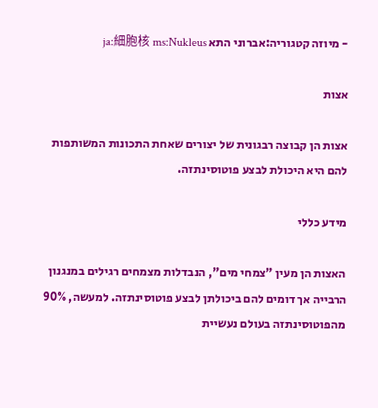- מיוזה קטגוריה:אברוני התא ja:細胞核 ms:Nukleus

אצות

אצות הן קבוצה רבגונית של יצורים שאחת התכונות המשותפות להם היא היכולת לבצע פוטוסינתזה.

מידע כללי

האצות הן מעין "צמחי מים", הנבדלות מצמחים רגילים במנגנון הרבייה אך דומים להם ביכולתן לבצע פוטוסינתזה. למעשה, 90% מהפוטוסינתזה בעולם נעשיית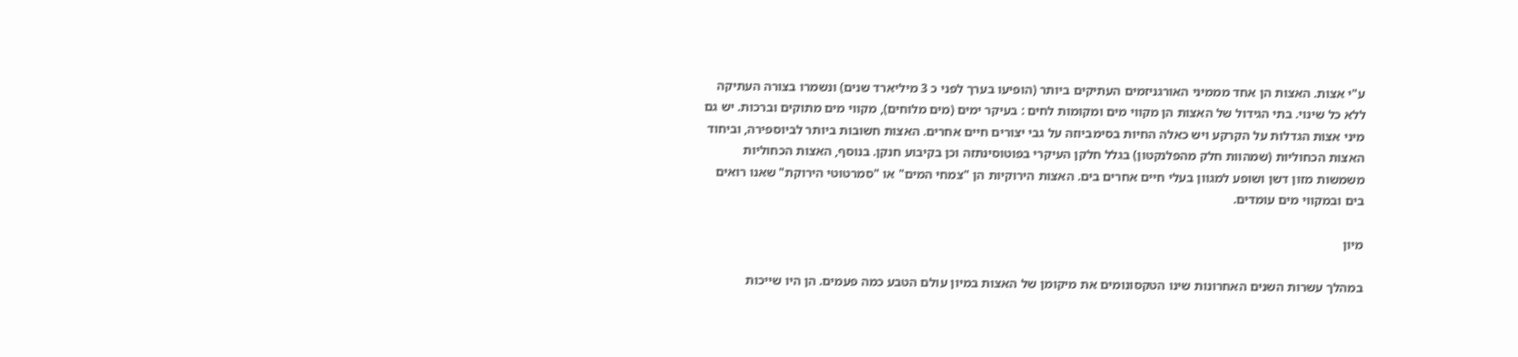ע"י אצות. האצות הן אחד מממיני האורגניזמים העתיקים ביותר (הופיעו בערך לפני כ 3 מיליארד שנים) ונשמרו בצורה העתיקה ללא כל שינוי. בתי הגידול של האצות הן מקווי מים ומקומות לחים : בעיקר ימים (מים מלוחים), מקווי מים מתוקים וברכות. יש גם מיני אצות הגדלות על הקרקע ויש כאלה החיות בסימביוזה על גבי יצורים חיים אחרים. האצות חשובות ביותר לביוספירה, וביחוד האצות הכחוליות (שמהוות חלק מהפלנקטון) בגלל חלקן העיקרי בפוטוסינתזה וכן בקיבוע חנקן. בנוסף, האצות הכחוליות משמשות מזון דשן ושופע למגוון בעלי חיים אחרים בים. האצות הירוקיות הן "צמחי המים" או "סמרטוטי הירוקת" שאנו רואים בים ובמקווי מים עומדים.

מיון

במהלך עשרות השנים האחרונות שינו הטקסונומים את מיקומן של האצות במיון עולם הטבע כמה פעמים. הן היו שייכות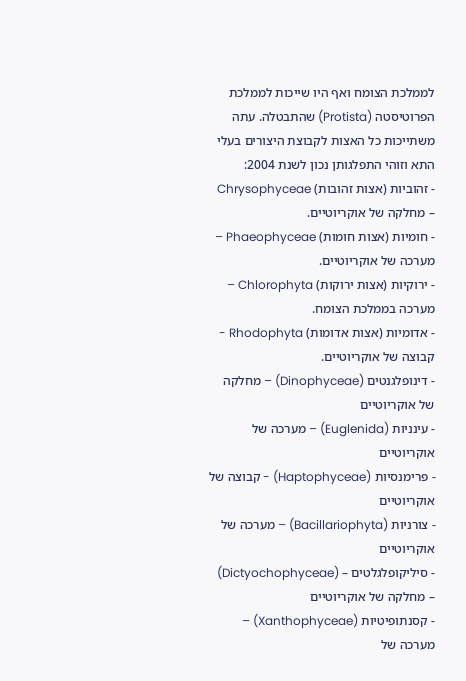לממלכת הצומח ואף היו שייכות לממלכת הפרוטיסטה (Protista) שהתבטלה. עתה משתייכות כל האצות לקבוצת היצורים בעלי התא וזוהי התפלגותן נכון לשנת 2004:
- זהוביות (אצות זהובות) Chrysophyceae – מחלקה של אוקריוטיים.
- חומיות (אצות חומות) Phaeophyceae – מערכה של אוקריוטיים.
- ירוקיות (אצות ירוקות) Chlorophyta – מערכה בממלכת הצומח.
- אדומיות (אצות אדומות) Rhodophyta - קבוצה של אוקריוטיים.
- דינופלגנטים (Dinophyceae) – מחלקה של אוקריוטיים
- עינניות (Euglenida) – מערכה של אוקריוטיים
- פרימנסיות (Haptophyceae) - קבוצה של אוקריוטיים
- צורניות (Bacillariophyta) – מערכה של אוקריוטיים
- סיליקופלגלטים – (Dictyochophyceae) – מחלקה של אוקריוטיים
- קסנתופיטיות (Xanthophyceae) – מערכה של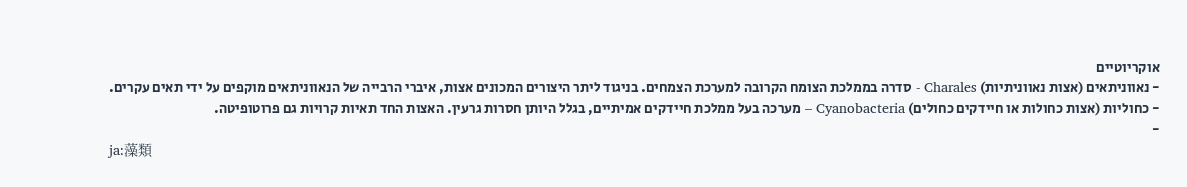אוקריוטיים
- נאווניתאים (אצות נאווניתיות) Charales - סדרה בממלכת הצומח הקרובה למערכת הצמחים. בניגוד ליתר היצורים המכונים אצות, איברי הרבייה של הנאווניתאים מוקפים על ידי תאים עקרים.
- כחוליות (אצות כחולות או חיידקים כחולים) Cyanobacteria – מערכה בעל ממלכת חיידקים אמיתיים, בגלל היותן חסרות גרעין. האצות החד תאיות קרויות גם פרוטופיטה.
-
ja:藻類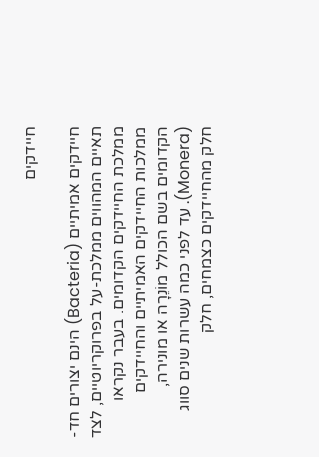חיידקים

חיידקים אמיתיים (Bacteria) הינם יצורים חד-תאיים המהווים ממלכת-על בפרוקריוטיים, לצד ממלכת החיידקים הקדומים. בעבר נקראו ממלכות החיידקים האמיתיים והחיידקים הקדומים בשם הכולל מוֹנֵרָה או מונירה, (Monera). עד לפני כמה עשרות שנים סווג חלק מהחיידקים כצמחים, חלק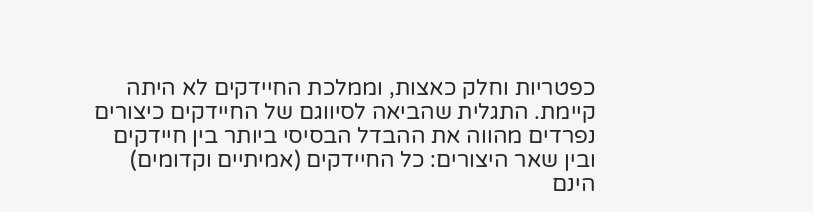כפטריות וחלק כאצות, וממלכת החיידקים לא היתה קיימת. התגלית שהביאה לסיווגם של החיידקים כיצורים נפרדים מהווה את ההבדל הבסיסי ביותר בין חיידקים ובין שאר היצורים: כל החיידקים (אמיתיים וקדומים) הינם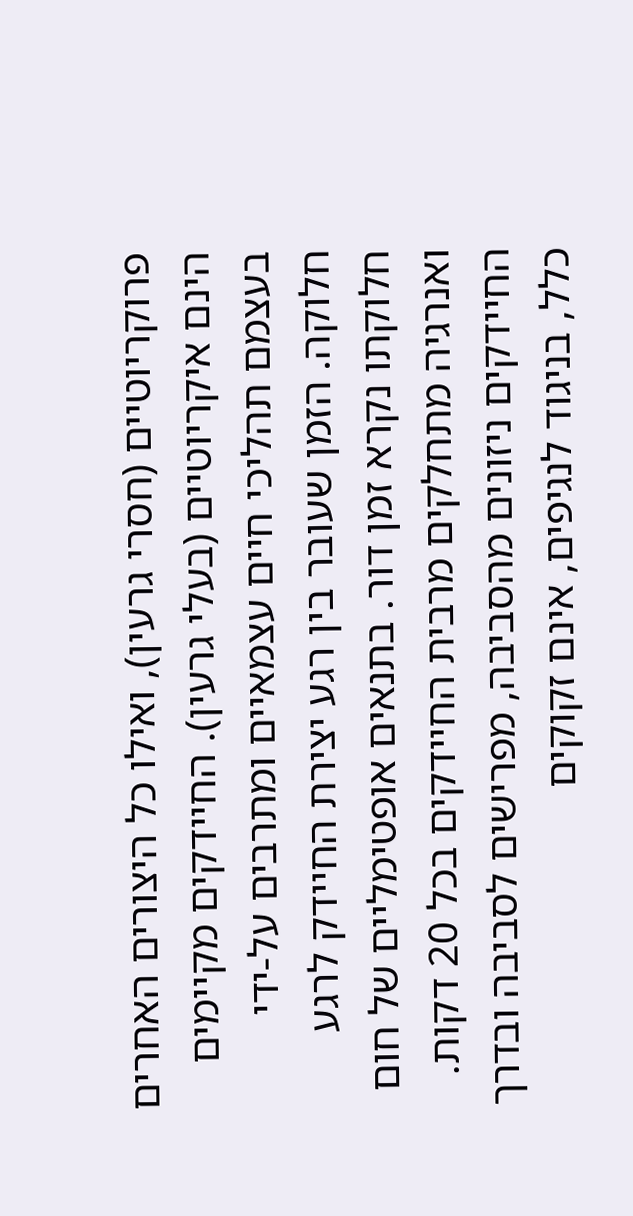פרוקריוטיים (חסרי גרעין), ואילו כל היצורים האחרים הינם איקריוטיים (בעלי גרעין). החיידקים מקיימים בעצמם תהליכי חיים עצמאיים ומתרבים על-ידי חלוקה. הזמן שעובר בין רגע יצירת החיידק לרגע חלוקתו נקרא זמן דור. בתנאים אופטימליים של חום ואנרגיה מתחלקים מרבית החיידקים בכל 20 דקות. החיידקים ניזונים מהסביבה, מפרישים לסביבה ובדרך כלל, בניגוד לנגיפים, אינם זקוקים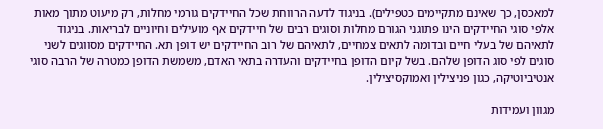למאכסן, כך שאינם מתקיימים כטפילים). בניגוד לדעה הרווחת שכל החיידקים גורמי מחלות, רק מיעוט מתוך מאות אלפי סוגי החיידקים הינו פתוגני הגורם מחלות וסוגים רבים של חיידקים אף מועילים וחיוניים לבריאות. בניגוד לתאיהם של בעלי חיים ובדומה לתאים צמחיים, לתאיהם של רוב החיידקים יש דופן תא. החיידקים מסווגים לשני סוגים לפי סוג הדופן שלהם. בשל קיום הדופן בחיידקים והעדרה בתאי האדם, משמשת הדופן כמטרה של הרבה סוגי אנטיביוטיקה, כגון פניצילין ואמוקסיצילין.

מגוון ועמידות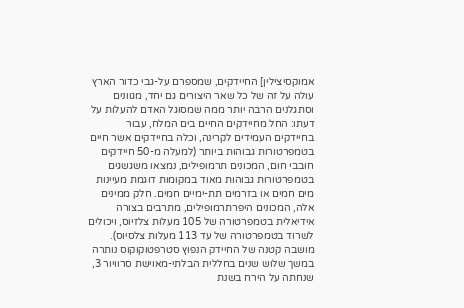אמוקסיצילין] החיידקים, שמספרם על-גבי כדור הארץ עולה על זה של כל שאר היצורים גם יחד, מגוונים וסתגלנים הרבה יותר ממה שמסוגל האדם להעלות על דעתו: החל מחיידקים החיים בים המלח, עבור בחיידקים העמידים לקרינה, וכלה בחיידקים אשר חיים בטמפרטורות גבוהות ביותר (למעלה מ-50 חיידקים חובבי חום, המכונים תרמופילים, נמצאו משגשגים בטמפרטורות גבוהות מאוד במקומות דוגמת מעיינות מים חמים או בזרמים תת-ימיים חמים. חלק ממינים אלה, המכונים היפרתרמופילים, מתרבים בצורה אידיאלית בטמפרטורה של 105 מעלות צלזיוס, ויכולים לשרוד בטמפרטורה של עד 113 מעלות צלסיוס). מושבה קטנה של החיידק הנפוץ סטרפטוקוקוס נותרה במשך שלוש שנים בחללית הבלתי-מאוישת סרוויור 3, שנחתה על הירח בשנת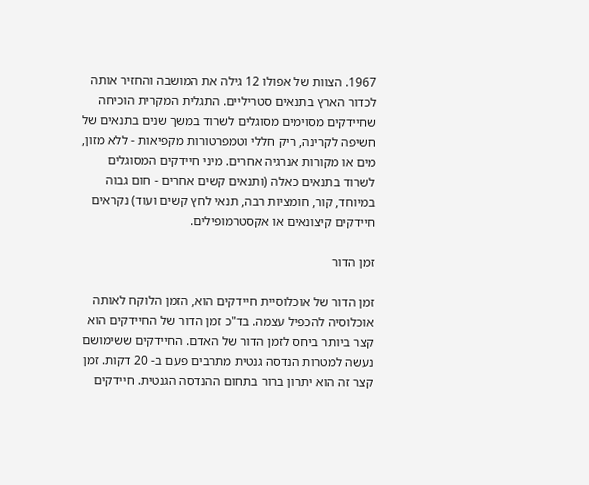1967. הצוות של אפולו 12 גילה את המושבה והחזיר אותה לכדור הארץ בתנאים סטריליים. התגלית המקרית הוכיחה שחיידקים מסוימים מסוגלים לשרוד במשך שנים בתנאים של חשיפה לקרינה, ריק חללי וטמפרטורות מקפיאות - ללא מזון, מים או מקורות אנרגיה אחרים. מיני חיידקים המסוגלים לשרוד בתנאים כאלה (ותנאים קשים אחרים - חום גבוה במיוחד, קור, חומציות רבה, תנאי לחץ קשים ועוד) נקראים חיידקים קיצונאים או אקסטרמופילים.

זמן הדור

זמן הדור של אוכלוסיית חיידקים הוא, הזמן הלוקח לאותה אוכלוסיה להכפיל עצמה. בד"כ זמן הדור של החיידקים הוא קצר ביותר ביחס לזמן הדור של האדם. החיידקים ששימושם נעשה למטרות הנדסה גנטית מתרבים פעם ב- 20 דקות. זמן קצר זה הוא יתרון ברור בתחום ההנדסה הגנטית. חיידקים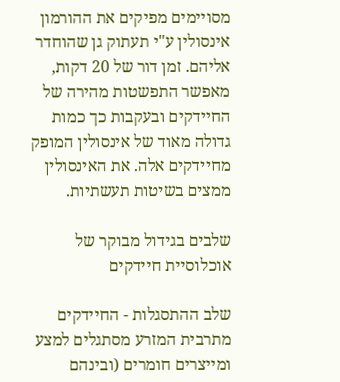מסויימים מפיקים את ההורמון אינסולין ע"י תעתוק גן שהוחדר אליהם. זמן דור של 20 דקות, מאפשר התפשטות מהירה של החיידקים ובעקבות כך כמות גדולה מאוד של אינסולין המופק מחיידקים אלה. את האינסולין ממצים בשיטות תעשתיות.

שלבים בגידול מבוקר של אוכלוסיית חיידקים

שלב ההתסגלות - החיידקים מתרבית המזרע מסתגלים למצע ומייצרים חומרים (ובינהם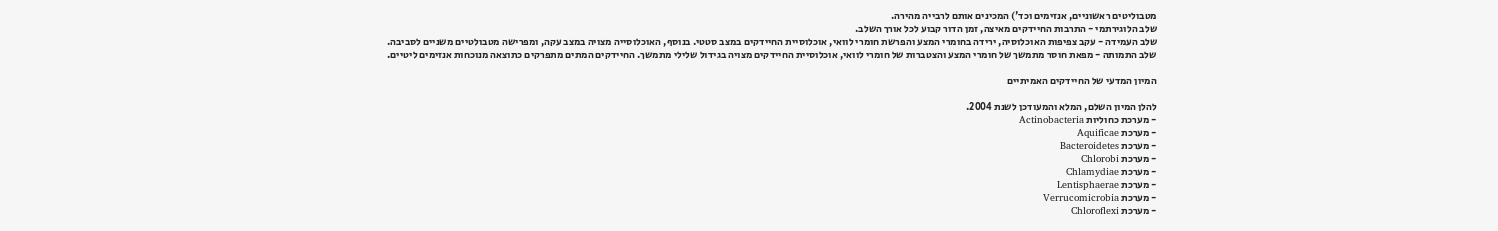מטבוליטים ראשוניים, אנזימים וכד') המכינים אותם לרבייה מהירה.
שלב הלוגירתמי - התרבות החיידקים מאיצה, זמן הדור קבוע לכל אורך השלב.
שלב העמידה - עקב צפיפות האוכלוסיה, ירידה בחומרי המצע והפרשת חומרי לוואי, אוכלוסיית החיידקים במצב סטטי. בנוסף, האוכלוסייה מצויה במצב עקה, ומפרישה מטבולטיים משניים לסביבה.
שלב התמותה - מפאת חוסר מתמשך של חומרי המצע והצטברות של חומרי לוואי, אוכלוסיית החיידקים מצויה בגידול שלילי מתמשך. החיידקים המתים מתפרקים כתוצאה מנוכחות אנזימים ליטיים.

המיון המדעי של החיידקים האמיתיים

להלן המיון השלם, המלא והמעודכן לשנת 2004.
- מערכת כחוליות Actinobacteria
- מערכת Aquificae
- מערכת Bacteroidetes
- מערכת Chlorobi
- מערכת Chlamydiae
- מערכת Lentisphaerae
- מערכת Verrucomicrobia
- מערכת Chloroflexi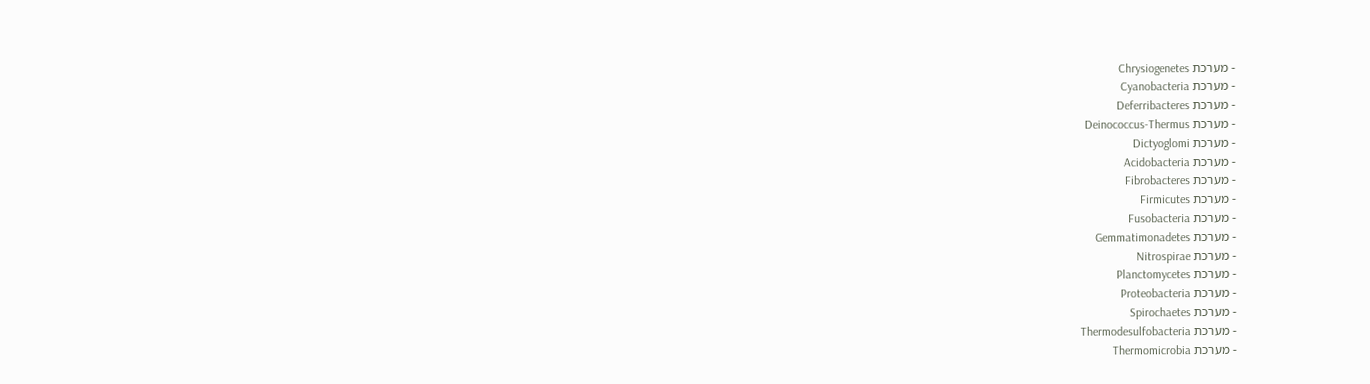- מערכת Chrysiogenetes
- מערכת Cyanobacteria
- מערכת Deferribacteres
- מערכת Deinococcus-Thermus
- מערכת Dictyoglomi
- מערכת Acidobacteria
- מערכת Fibrobacteres
- מערכת Firmicutes
- מערכת Fusobacteria
- מערכת Gemmatimonadetes
- מערכת Nitrospirae
- מערכת Planctomycetes
- מערכת Proteobacteria
- מערכת Spirochaetes
- מערכת Thermodesulfobacteria
- מערכת Thermomicrobia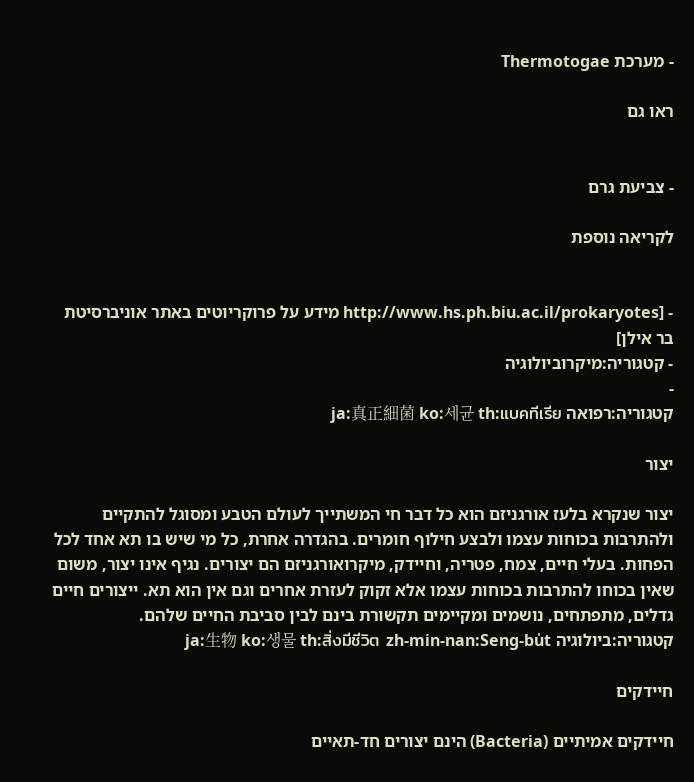- מערכת Thermotogae

ראו גם


- צביעת גרם

לקריאה נוספת


- [http://www.hs.ph.biu.ac.il/prokaryotes מידע על פרוקריוטים באתר אוניברסיטת בר אילן]
- קטגוריה:מיקרוביולוגיה
-
קטגוריה:רפואה ja:真正細菌 ko:세균 th:แบคทีเรีย

יצור

יצור שנקרא בלעז אורגניזם הוא כל דבר חי המשתייך לעולם הטבע ומסוגל להתקיים ולהתרבות בכוחות עצמו ולבצע חילוף חומרים. בהגדרה אחרת, כל מי שיש בו תא אחד לכל הפחות. בעלי חיים, צמח, פטריה, וחיידק, מיקרואורגניזם הם יצורים. נגיף אינו יצור, משום שאין בכוחו להתרבות בכוחות עצמו אלא זקוק לעזרת אחרים וגם אין הוא תא. ייצורים חיים גדלים, מתפתחים, נושמים ומקיימים תקשורת בינם לבין סביבת החיים שלהם. קטגוריה:ביולוגיה ja:生物 ko:생물 th:สิ่งมีชีวิต zh-min-nan:Seng-bu̍t

חיידקים

חיידקים אמיתיים (Bacteria) הינם יצורים חד-תאיים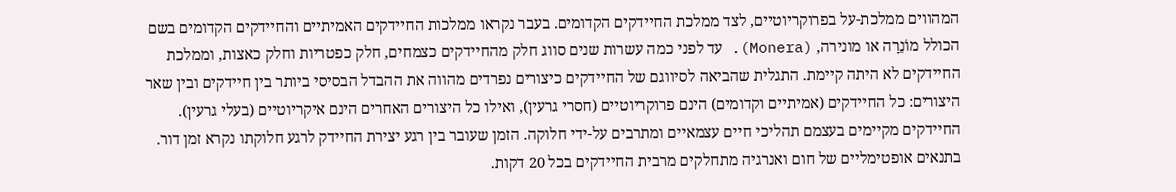המהווים ממלכת-על בפרוקריוטיים, לצד ממלכת החיידקים הקדומים. בעבר נקראו ממלכות החיידקים האמיתיים והחיידקים הקדומים בשם הכולל מוֹנֵרָה או מונירה, (Monera). עד לפני כמה עשרות שנים סווג חלק מהחיידקים כצמחים, חלק כפטריות וחלק כאצות, וממלכת החיידקים לא היתה קיימת. התגלית שהביאה לסיווגם של החיידקים כיצורים נפרדים מהווה את ההבדל הבסיסי ביותר בין חיידקים ובין שאר היצורים: כל החיידקים (אמיתיים וקדומים) הינם פרוקריוטיים (חסרי גרעין), ואילו כל היצורים האחרים הינם איקריוטיים (בעלי גרעין). החיידקים מקיימים בעצמם תהליכי חיים עצמאיים ומתרבים על-ידי חלוקה. הזמן שעובר בין רגע יצירת החיידק לרגע חלוקתו נקרא זמן דור. בתנאים אופטימליים של חום ואנרגיה מתחלקים מרבית החיידקים בכל 20 דקות.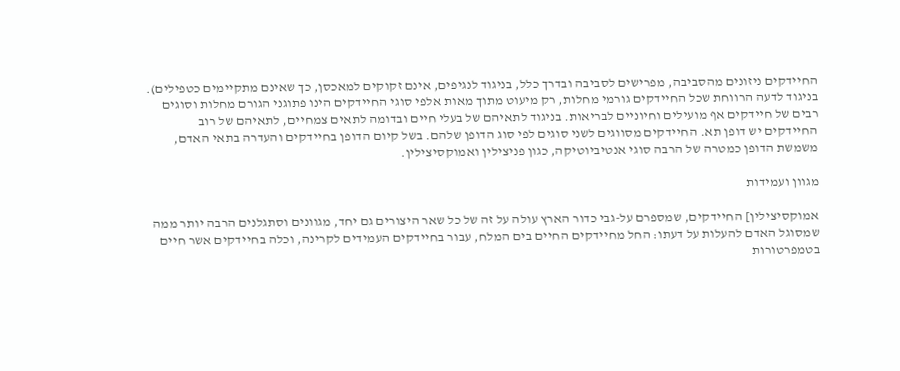החיידקים ניזונים מהסביבה, מפרישים לסביבה ובדרך כלל, בניגוד לנגיפים, אינם זקוקים למאכסן, כך שאינם מתקיימים כטפילים). בניגוד לדעה הרווחת שכל החיידקים גורמי מחלות, רק מיעוט מתוך מאות אלפי סוגי החיידקים הינו פתוגני הגורם מחלות וסוגים רבים של חיידקים אף מועילים וחיוניים לבריאות. בניגוד לתאיהם של בעלי חיים ובדומה לתאים צמחיים, לתאיהם של רוב החיידקים יש דופן תא. החיידקים מסווגים לשני סוגים לפי סוג הדופן שלהם. בשל קיום הדופן בחיידקים והעדרה בתאי האדם, משמשת הדופן כמטרה של הרבה סוגי אנטיביוטיקה, כגון פניצילין ואמוקסיצילין.

מגוון ועמידות

אמוקסיצילין] החיידקים, שמספרם על-גבי כדור הארץ עולה על זה של כל שאר היצורים גם יחד, מגוונים וסתגלנים הרבה יותר ממה שמסוגל האדם להעלות על דעתו: החל מחיידקים החיים בים המלח, עבור בחיידקים העמידים לקרינה, וכלה בחיידקים אשר חיים בטמפרטורות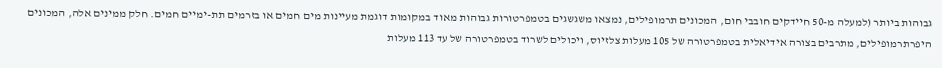גבוהות ביותר (למעלה מ-50 חיידקים חובבי חום, המכונים תרמופילים, נמצאו משגשגים בטמפרטורות גבוהות מאוד במקומות דוגמת מעיינות מים חמים או בזרמים תת-ימיים חמים. חלק ממינים אלה, המכונים היפרתרמופילים, מתרבים בצורה אידיאלית בטמפרטורה של 105 מעלות צלזיוס, ויכולים לשרוד בטמפרטורה של עד 113 מעלות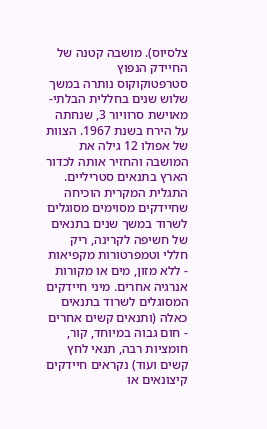צלסיוס). מושבה קטנה של החיידק הנפוץ סטרפטוקוקוס נותרה במשך שלוש שנים בחללית הבלתי-מאוישת סרוויור 3, שנחתה על הירח בשנת 1967. הצוות של אפולו 12 גילה את המושבה והחזיר אותה לכדור הארץ בתנאים סטריליים. התגלית המקרית הוכיחה שחיידקים מסוימים מסוגלים לשרוד במשך שנים בתנאים של חשיפה לקרינה, ריק חללי וטמפרטורות מקפיאות - ללא מזון, מים או מקורות אנרגיה אחרים. מיני חיידקים המסוגלים לשרוד בתנאים כאלה (ותנאים קשים אחרים - חום גבוה במיוחד, קור, חומציות רבה, תנאי לחץ קשים ועוד) נקראים חיידקים קיצונאים או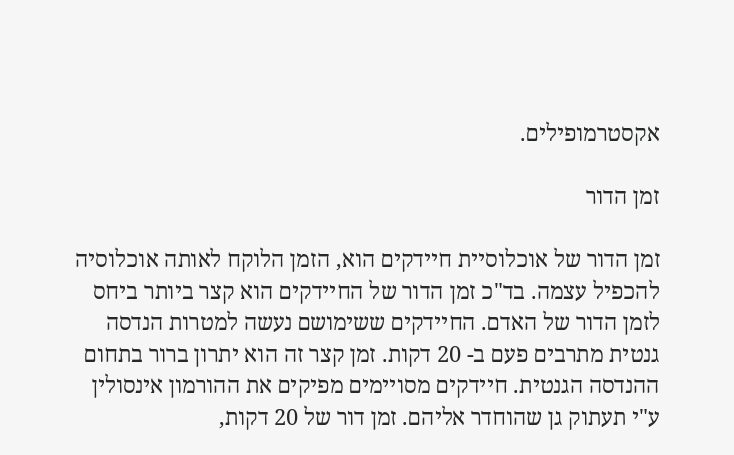אקסטרמופילים.

זמן הדור

זמן הדור של אוכלוסיית חיידקים הוא, הזמן הלוקח לאותה אוכלוסיה להכפיל עצמה. בד"כ זמן הדור של החיידקים הוא קצר ביותר ביחס לזמן הדור של האדם. החיידקים ששימושם נעשה למטרות הנדסה גנטית מתרבים פעם ב- 20 דקות. זמן קצר זה הוא יתרון ברור בתחום ההנדסה הגנטית. חיידקים מסויימים מפיקים את ההורמון אינסולין ע"י תעתוק גן שהוחדר אליהם. זמן דור של 20 דקות,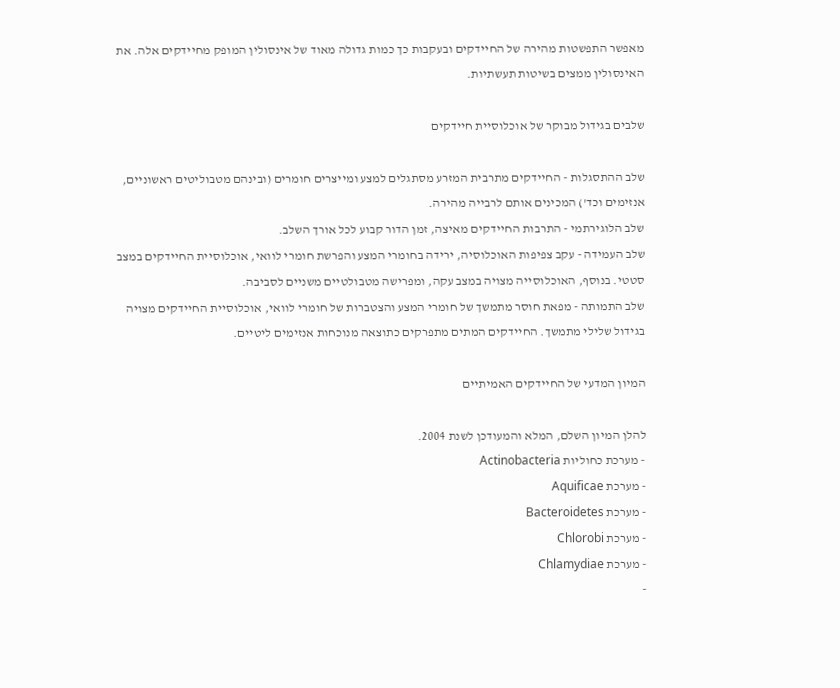מאפשר התפשטות מהירה של החיידקים ובעקבות כך כמות גדולה מאוד של אינסולין המופק מחיידקים אלה. את האינסולין ממצים בשיטות תעשתיות.

שלבים בגידול מבוקר של אוכלוסיית חיידקים

שלב ההתסגלות - החיידקים מתרבית המזרע מסתגלים למצע ומייצרים חומרים (ובינהם מטבוליטים ראשוניים, אנזימים וכד') המכינים אותם לרבייה מהירה.
שלב הלוגירתמי - התרבות החיידקים מאיצה, זמן הדור קבוע לכל אורך השלב.
שלב העמידה - עקב צפיפות האוכלוסיה, ירידה בחומרי המצע והפרשת חומרי לוואי, אוכלוסיית החיידקים במצב סטטי. בנוסף, האוכלוסייה מצויה במצב עקה, ומפרישה מטבולטיים משניים לסביבה.
שלב התמותה - מפאת חוסר מתמשך של חומרי המצע והצטברות של חומרי לוואי, אוכלוסיית החיידקים מצויה בגידול שלילי מתמשך. החיידקים המתים מתפרקים כתוצאה מנוכחות אנזימים ליטיים.

המיון המדעי של החיידקים האמיתיים

להלן המיון השלם, המלא והמעודכן לשנת 2004.
- מערכת כחוליות Actinobacteria
- מערכת Aquificae
- מערכת Bacteroidetes
- מערכת Chlorobi
- מערכת Chlamydiae
-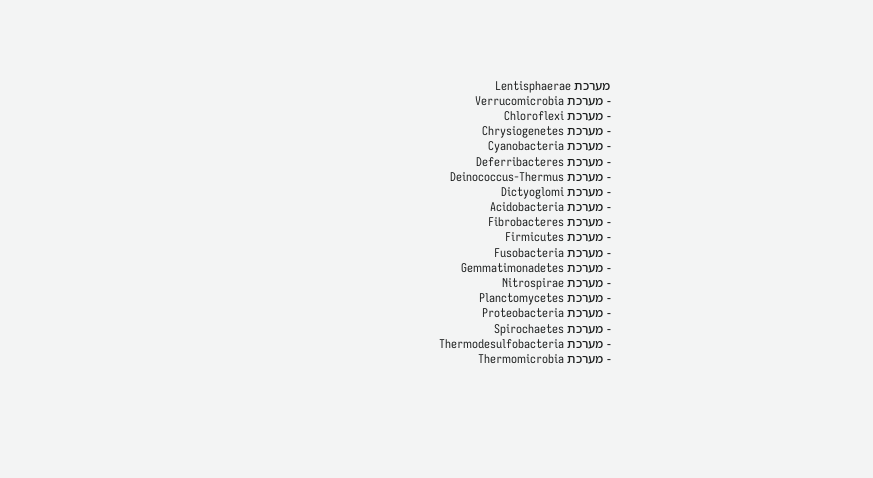מערכת Lentisphaerae
- מערכת Verrucomicrobia
- מערכת Chloroflexi
- מערכת Chrysiogenetes
- מערכת Cyanobacteria
- מערכת Deferribacteres
- מערכת Deinococcus-Thermus
- מערכת Dictyoglomi
- מערכת Acidobacteria
- מערכת Fibrobacteres
- מערכת Firmicutes
- מערכת Fusobacteria
- מערכת Gemmatimonadetes
- מערכת Nitrospirae
- מערכת Planctomycetes
- מערכת Proteobacteria
- מערכת Spirochaetes
- מערכת Thermodesulfobacteria
- מערכת Thermomicrobia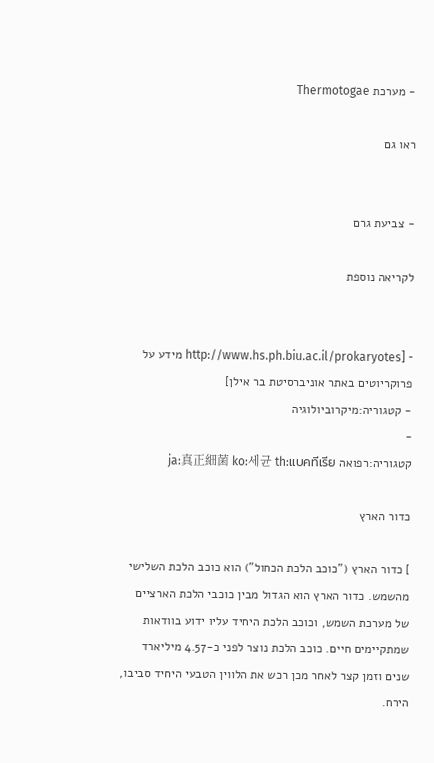- מערכת Thermotogae

ראו גם


- צביעת גרם

לקריאה נוספת


- [http://www.hs.ph.biu.ac.il/prokaryotes מידע על פרוקריוטים באתר אוניברסיטת בר אילן]
- קטגוריה:מיקרוביולוגיה
-
קטגוריה:רפואה ja:真正細菌 ko:세균 th:แบคทีเรีย

כדור הארץ

] כדור הארץ ("כוכב הלכת הכחול") הוא כוכב הלכת השלישי מהשמש. כדור הארץ הוא הגדול מבין כוכבי הלכת הארציים של מערכת השמש, וכוכב הלכת היחיד עליו ידוע בוודאות שמתקיימים חיים. כוכב הלכת נוצר לפני כ-4.57 מיליארד שנים וזמן קצר לאחר מכן רכש את הלווין הטבעי היחיד סביבו, הירח.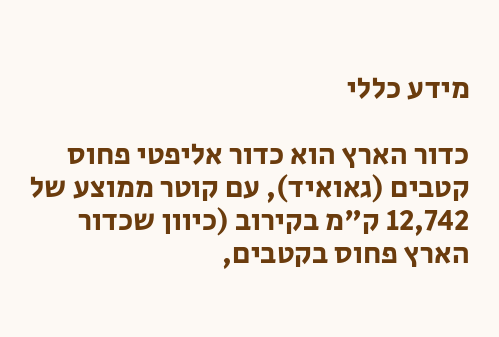מידע כללי

כדור הארץ הוא כדור אליפטי פחוס קטבים (גאואיד), עם קוטר ממוצע של 12,742 ק"מ בקירוב (כיוון שכדור הארץ פחוס בקטבים,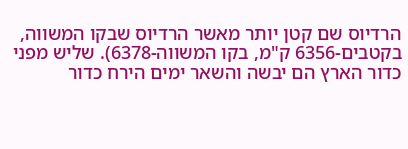הרדיוס שם קטן יותר מאשר הרדיוס שבקו המשווה, בקטבים-6356 ק"מ, בקו המשווה-6378). שליש מפני כדור הארץ הם יבשה והשאר ימים הירח כדור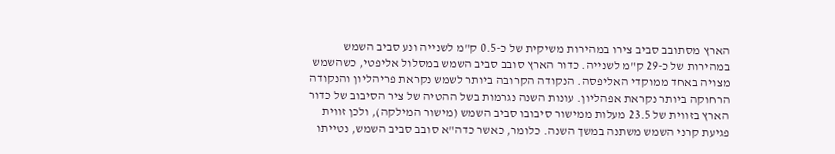הארץ מסתובב סביב צירו במהירות משיקית של כ-0.5 ק"מ לשנייה ונע סביב השמש במהירות של כ-29 ק"מ לשנייה. כדור הארץ סובב סביב השמש במסלול אליפטי, כשהשמש מצויה באחד ממוקדי האליפסה. הנקודה הקרובה ביותר לשמש נקראת פריהליון והנקודה הרחוקה ביותר נקראת אפהליון. עונות השנה נגרמות בשל ההטיה של ציר הסיבוב של כדור הארץ בזווית של 23.5 מעלות ממישור סיבובו סביב השמש (מישור המילקה), ולכן זווית פגיעת קרני השמש משתנה במשך השנה. כלומר, כאשר כדה"א סובב סביב השמש, נטייתו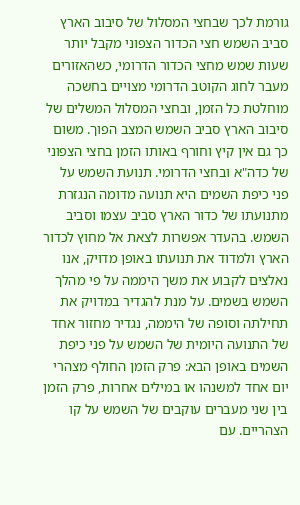גורמת לכך שבחצי המסלול של סיבוב הארץ סביב השמש חצי הכדור הצפוני מקבל יותר שעות שמש מחצי הכדור הדרומי, כשהאזורים מעבר לחוג הקוטב הדרומי מצויים בחשכה מוחלטת כל הזמן, ובחצי המסלול המשלים של סיבוב הארץ סביב השמש המצב הפוך. משום כך גם אין קיץ וחורף באותו הזמן בחצי הצפוני של כדה"א ובחצי הדרומי. תנועת השמש על פני כיפת השמים היא תנועה מדומה הנגזרת מתנועתו של כדור הארץ סביב עצמו וסביב השמש. בהעדר אפשרות לצאת אל מחוץ לכדור הארץ ולמדוד את תנועתו באופן מדויק, אנו נאלצים לקבוע את משך היממה על פי מהלך השמש בשמים. על מנת להגדיר במדויק את תחילתה וסופה של היממה, נגדיר מחזור אחד של התנועה היומית של השמש על פני כיפת השמים באופן הבא: פרק הזמן החולף מצהרי יום אחד למשנהו או במילים אחרות, פרק הזמן בין שני מעברים עוקבים של השמש על קו הצהריים. עם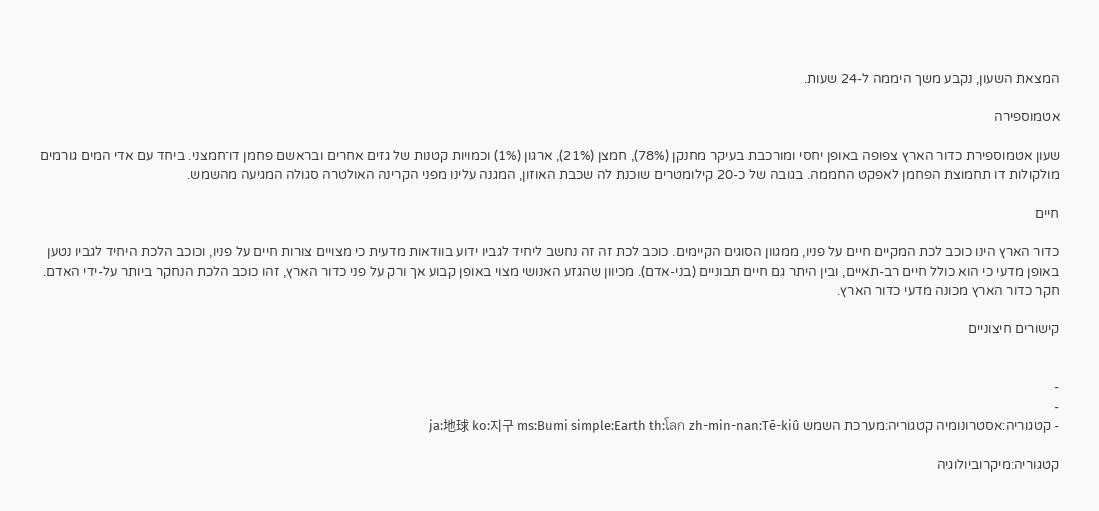המצאת השעון, נקבע משך היממה ל-24 שעות.

אטמוספירה

שעון אטמוספירת כדור הארץ צפופה באופן יחסי ומורכבת בעיקר מחנקן (78%), חמצן (21%), ארגון (1%) וכמויות קטנות של גזים אחרים ובראשם פחמן דו־חמצני. ביחד עם אדי המים גורמים מולקולות דו תחמוצת הפחמן לאפקט החממה. בגובה של כ-20 קילומטרים שוכנת לה שכבת האוזון, המגנה עלינו מפני הקרינה האולטרה סגולה המגיעה מהשמש.

חיים

כדור הארץ הינו כוכב לכת המקיים חיים על פניו, ממגוון הסוגים הקיימים. כוכב לכת זה זה נחשב ליחיד לגביו ידוע בוודאות מדעית כי מצויים צורות חיים על פניו, וכוכב הלכת היחיד לגביו נטען באופן מדעי כי הוא כולל חיים רב-תאיים, ובין היתר גם חיים תבוניים (בני-אדם). מכיוון שהגזע האנושי מצוי באופן קבוע אך ורק על פני כדור הארץ, זהו כוכב הלכת הנחקר ביותר על-ידי האדם. חקר כדור הארץ מכונה מדעי כדור הארץ.

קישורים חיצוניים


-
-
- קטגוריה:אסטרונומיה קטגוריה:מערכת השמש ja:地球 ko:지구 ms:Bumi simple:Earth th:โลก zh-min-nan:Tē-kiû

קטגוריה:מיקרוביולוגיה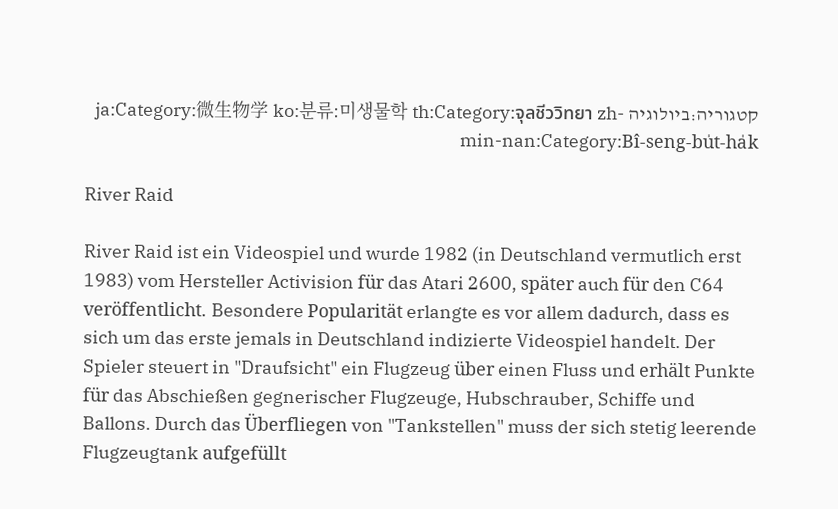קטגוריה:ביולוגיה ja:Category:微生物学 ko:분류:미생물학 th:Category:จุลชีววิทยา zh-min-nan:Category:Bî-seng-bu̍t-ha̍k

River Raid

River Raid ist ein Videospiel und wurde 1982 (in Deutschland vermutlich erst 1983) vom Hersteller Activision für das Atari 2600, später auch für den C64 veröffentlicht. Besondere Popularität erlangte es vor allem dadurch, dass es sich um das erste jemals in Deutschland indizierte Videospiel handelt. Der Spieler steuert in "Draufsicht" ein Flugzeug über einen Fluss und erhält Punkte für das Abschießen gegnerischer Flugzeuge, Hubschrauber, Schiffe und Ballons. Durch das Überfliegen von "Tankstellen" muss der sich stetig leerende Flugzeugtank aufgefüllt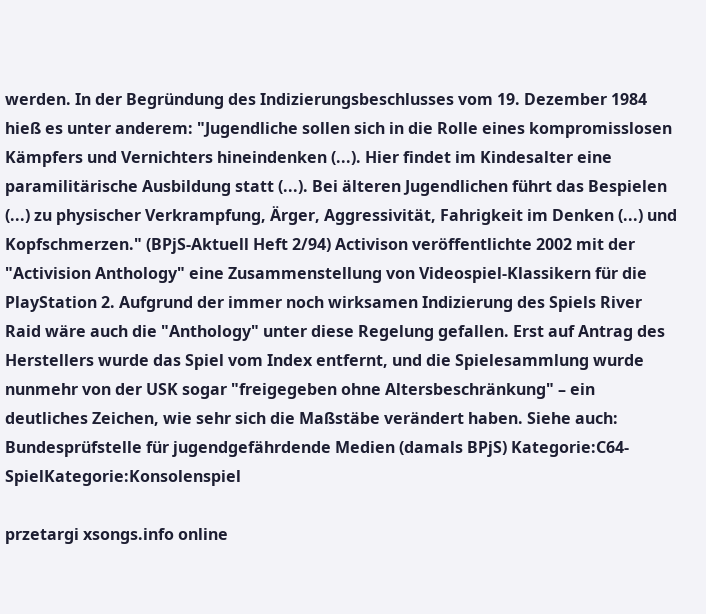werden. In der Begründung des Indizierungsbeschlusses vom 19. Dezember 1984 hieß es unter anderem: "Jugendliche sollen sich in die Rolle eines kompromisslosen Kämpfers und Vernichters hineindenken (...). Hier findet im Kindesalter eine paramilitärische Ausbildung statt (...). Bei älteren Jugendlichen führt das Bespielen (...) zu physischer Verkrampfung, Ärger, Aggressivität, Fahrigkeit im Denken (...) und Kopfschmerzen." (BPjS-Aktuell Heft 2/94) Activison veröffentlichte 2002 mit der "Activision Anthology" eine Zusammenstellung von Videospiel-Klassikern für die PlayStation 2. Aufgrund der immer noch wirksamen Indizierung des Spiels River Raid wäre auch die "Anthology" unter diese Regelung gefallen. Erst auf Antrag des Herstellers wurde das Spiel vom Index entfernt, und die Spielesammlung wurde nunmehr von der USK sogar "freigegeben ohne Altersbeschränkung" – ein deutliches Zeichen, wie sehr sich die Maßstäbe verändert haben. Siehe auch: Bundesprüfstelle für jugendgefährdende Medien (damals BPjS) Kategorie:C64-SpielKategorie:Konsolenspiel

przetargi xsongs.info online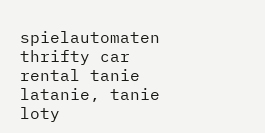spielautomaten thrifty car rental tanie latanie, tanie loty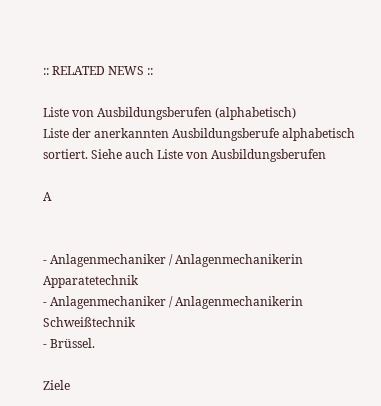:: RELATED NEWS ::

Liste von Ausbildungsberufen (alphabetisch)
Liste der anerkannten Ausbildungsberufe alphabetisch sortiert. Siehe auch Liste von Ausbildungsberufen

A


- Anlagenmechaniker / Anlagenmechanikerin Apparatetechnik
- Anlagenmechaniker / Anlagenmechanikerin Schweißtechnik
- Brüssel.

Ziele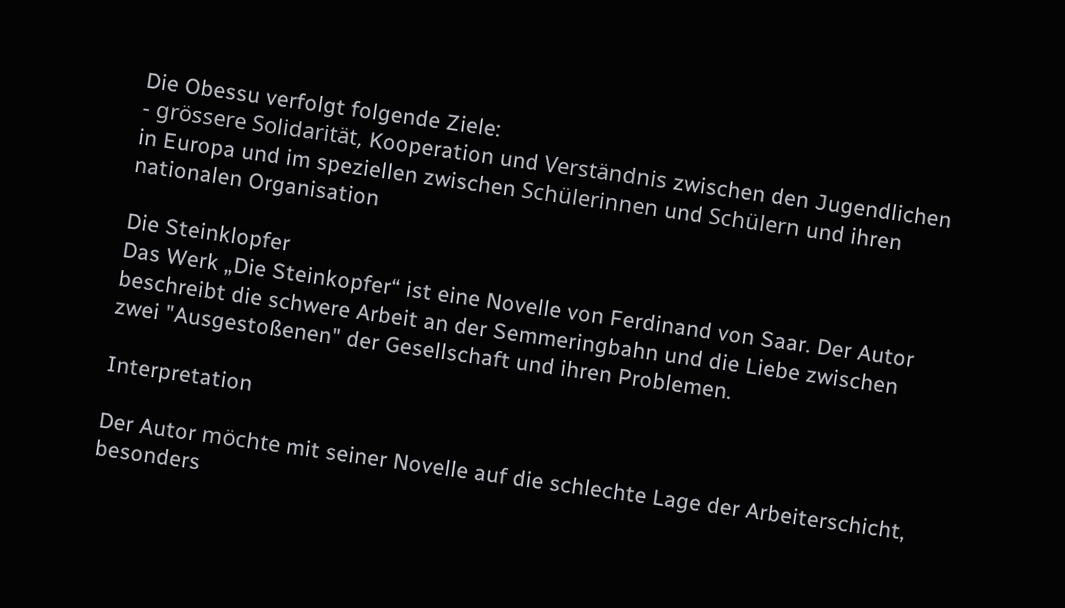Die Obessu verfolgt folgende Ziele:
- grössere Solidarität, Kooperation und Verständnis zwischen den Jugendlichen in Europa und im speziellen zwischen Schülerinnen und Schülern und ihren nationalen Organisation

Die Steinklopfer
Das Werk „Die Steinkopfer“ ist eine Novelle von Ferdinand von Saar. Der Autor beschreibt die schwere Arbeit an der Semmeringbahn und die Liebe zwischen zwei "Ausgestoßenen" der Gesellschaft und ihren Problemen.

Interpretation

Der Autor möchte mit seiner Novelle auf die schlechte Lage der Arbeiterschicht, besonders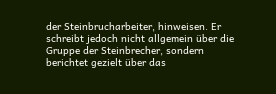der Steinbrucharbeiter, hinweisen. Er schreibt jedoch nicht allgemein über die Gruppe der Steinbrecher, sondern berichtet gezielt über das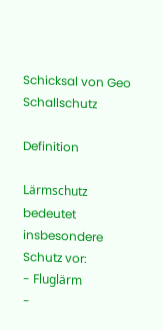Schicksal von Geo
Schallschutz

Definition

Lärmschutz bedeutet insbesondere Schutz vor:
- Fluglärm
-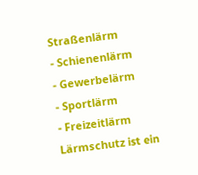Straßenlärm
- Schienenlärm
- Gewerbelärm
- Sportlärm
- Freizeitlärm Lärmschutz ist ein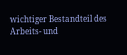wichtiger Bestandteil des Arbeits- und